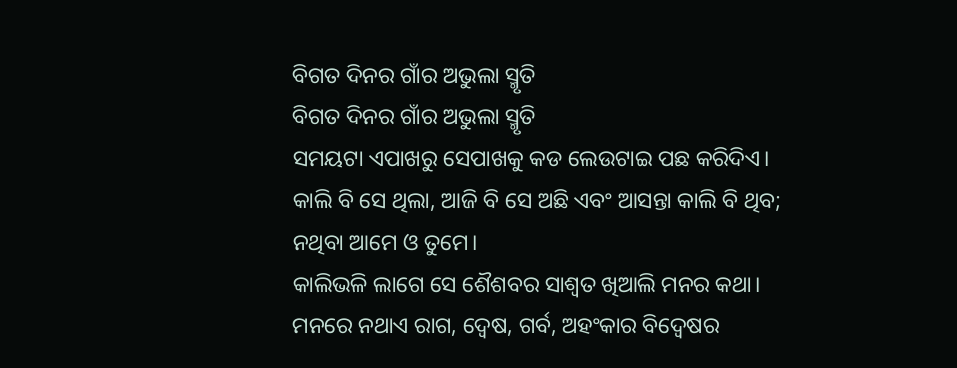ବିଗତ ଦିନର ଗାଁର ଅଭୁଲା ସ୍ମୃତି
ବିଗତ ଦିନର ଗାଁର ଅଭୁଲା ସ୍ମୃତି
ସମୟଟା ଏପାଖରୁ ସେପାଖକୁ କଡ ଲେଉଟାଇ ପଛ କରିଦିଏ। କାଲି ବି ସେ ଥିଲା, ଆଜି ବି ସେ ଅଛି ଏବଂ ଆସନ୍ତା କାଲି ବି ଥିବ; ନଥିବା ଆମେ ଓ ତୁମେ।
କାଲିଭଳି ଲାଗେ ସେ ଶୈଶବର ସାଶ୍ୱତ ଖିଆଲି ମନର କଥା। ମନରେ ନଥାଏ ରାଗ, ଦ୍ବେଷ, ଗର୍ବ, ଅହଂକାର ବିଦ୍ୱେଷର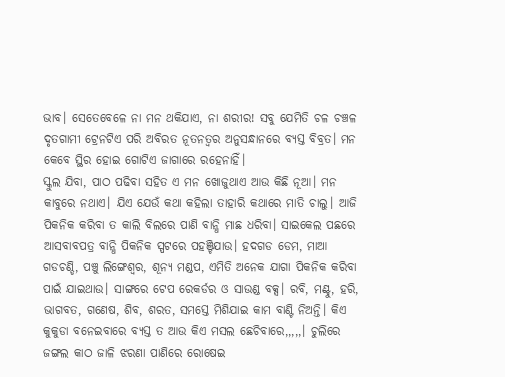ଭାବ। ସେତେବେଳେ ନା ମନ ଥକିଯାଏ, ନା ଶରୀର! ସବୁ ଯେମିତି ଚଳ ଚଞ୍ଚଳ ଦୃତଗାମୀ ଟ୍ରେନଟିଏ ପରି ଅବିରତ ନୂତନତ୍ବର ଅନୁସନ୍ଧାନରେ ବ୍ଯସ୍ତ ବିବ୍ରତ। ମନ କେବେ ସ୍ଥିର ହୋଇ ଗୋଟିଏ ଜାଗାରେ ରହେନାହିଁ।
ସ୍କୁଲ ଯିବା, ପାଠ ପଢିବା ସହିତ ଏ ମନ ଖୋଜୁଥାଏ ଆଉ କିଛି ନୂଆ। ମନ କାବୁରେ ନଥାଏ। ଯିଏ ଯେଉଁ କଥା କହିଲା ତାହାରି କଥାରେ ମାତି ଚାଲୁ। ଆଜି ପିକନିକ କରିବା ତ କାଲି ବିଲରେ ପାଣି ବାନ୍ଧି ମାଛ ଧରିବା। ସାଇକେଲ ପଛରେ ଆସବାବପତ୍ର ବାନ୍ଧି ପିକନିକ ସ୍ପଟରେ ପହଞ୍ଚିଯାଉ। ହଦଗଡ ଡେମ, ମାଆ ଗଡଚଣ୍ଡି, ପଞ୍ଚୁ ଲିଙ୍ଗେଶ୍ବର, ଶୂନ୍ଯ ମଣ୍ଡପ, ଏମିତି ଅନେକ ଯାଗା ପିକନିକ କରିବା ପାଇଁ ଯାଇଥାଉ। ସାଙ୍ଗରେ ଟେପ ରେକର୍ଡର ଓ ସାଉଣ୍ଡ ବକ୍ସ। ରବି, ମଣ୍ଟୁ, ହରି, ଭାଗବତ, ଗଣେଷ, ଶିବ, ଶରତ, ସମସ୍ତେ ମିଶିଯାଇ କାମ ବାଣ୍ଟି ନିଅନ୍ତି। କିଏ କୁକୁଡା ବନେଇବାରେ ବ୍ଯସ୍ତ ତ ଆଉ କିଏ ମସଲ ଛେଚିବାରେ,,,,,। ଚୁଲିରେ ଜଙ୍ଗଲ କାଠ ଜାଳି ଝରଣା ପାଣିରେ ରୋଷେଇ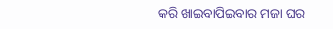କରି ଖାଇବାପିଇବାର ମଜା ଘର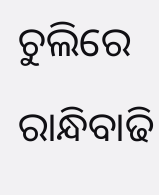ଚୁଲିରେ ରାନ୍ଧିବାଢି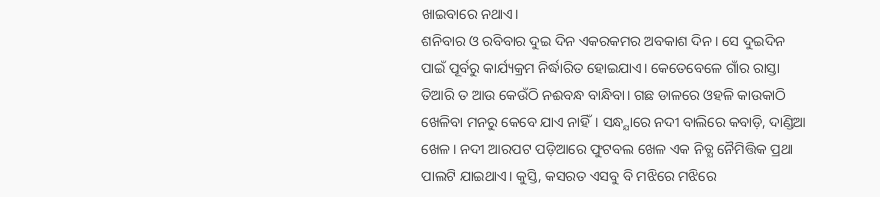ଖାଇବାରେ ନଥାଏ।
ଶନିବାର ଓ ରବିବାର ଦୁଇ ଦିନ ଏକରକମର ଅବକାଶ ଦିନ। ସେ ଦୁଇଦିନ ପାଇଁ ପୂର୍ବରୁ କାର୍ଯ୍ୟକ୍ରମ ନିର୍ଦ୍ଧାରିତ ହୋଇଯାଏ। କେତେବେଳେ ଗାଁର ରାସ୍ତା ତିଆରି ତ ଆଉ କେଉଁଠି ନଈବନ୍ଧ ବାନ୍ଧିବା। ଗଛ ଡାଳରେ ଓହଳି କାଉକାଠି ଖେଳିବା ମନରୁ କେବେ ଯାଏ ନାହିଁ। ସନ୍ଧ୍ଯାରେ ନଦୀ ବାଲିରେ କବାଡ଼ି, ଦାଣ୍ଡିଆ ଖେଳ। ନଦୀ ଆରପଟ ପଡ଼ିଆରେ ଫୁଟବଲ ଖେଳ ଏକ ନିତ୍ଯ ନୈମିତ୍ତିକ ପ୍ରଥା ପାଲଟି ଯାଇଥାଏ। କୁସ୍ତି, କସରତ ଏସବୁ ବି ମଝିରେ ମଝିରେ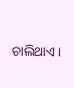ଚାଲିଥାଏ।